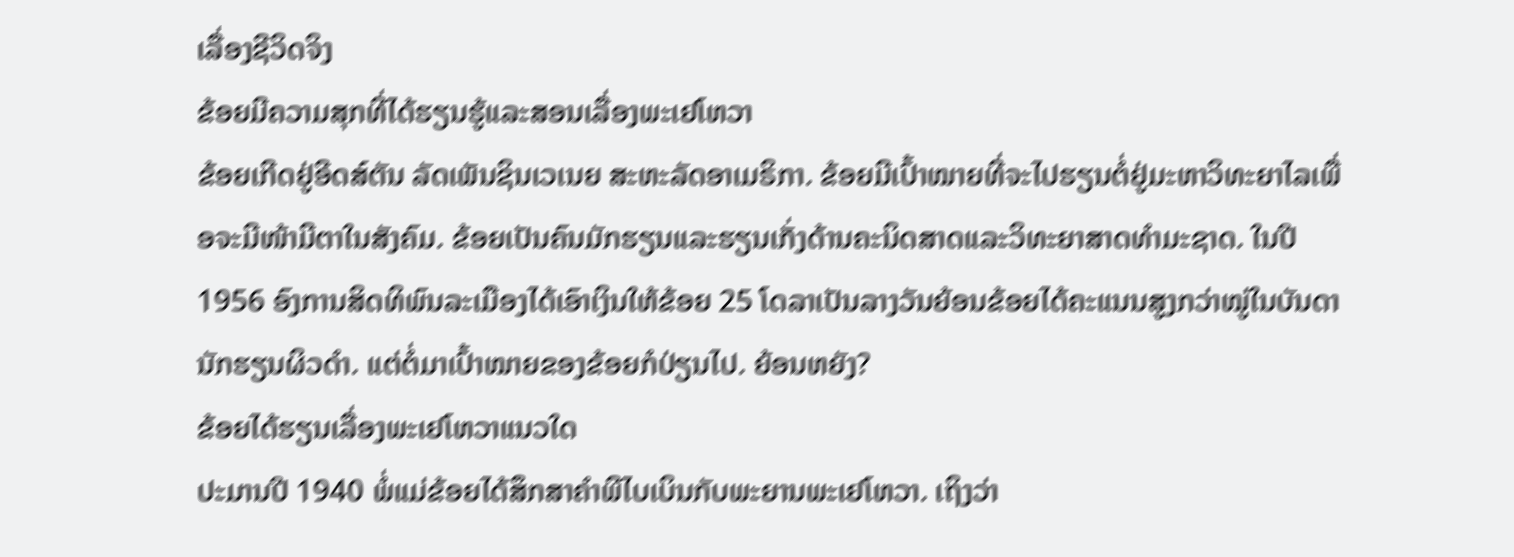ເລື່ອງຊີວິດຈິງ
ຂ້ອຍມີຄວາມສຸກທີ່ໄດ້ຮຽນຮູ້ແລະສອນເລື່ອງພະເຢໂຫວາ
ຂ້ອຍເກີດຢູ່ອີດສ໌ຕັນ ລັດເພັນຊິນເວເນຍ ສະຫະລັດອາເມຣິກາ. ຂ້ອຍມີເປົ້າໝາຍທີ່ຈະໄປຮຽນຕໍ່ຢູ່ມະຫາວິທະຍາໄລເພື່ອຈະມີໜ້າມີຕາໃນສັງຄົມ. ຂ້ອຍເປັນຄົນມັກຮຽນແລະຮຽນເກັ່ງດ້ານຄະນິດສາດແລະວິທະຍາສາດທຳມະຊາດ. ໃນປີ 1956 ອົງການສິດທິພົນລະເມືອງໄດ້ເອົາເງິນໃຫ້ຂ້ອຍ 25 ໂດລາເປັນລາງວັນຍ້ອນຂ້ອຍໄດ້ຄະແນນສູງກວ່າໝູ່ໃນບັນດານັກຮຽນຜິວດຳ. ແຕ່ຕໍ່ມາເປົ້າໝາຍຂອງຂ້ອຍກໍປ່ຽນໄປ. ຍ້ອນຫຍັງ?
ຂ້ອຍໄດ້ຮຽນເລື່ອງພະເຢໂຫວາແນວໃດ
ປະມານປີ 1940 ພໍ່ແມ່ຂ້ອຍໄດ້ສຶກສາຄຳພີໄບເບິນກັບພະຍານພະເຢໂຫວາ. ເຖິງວ່າ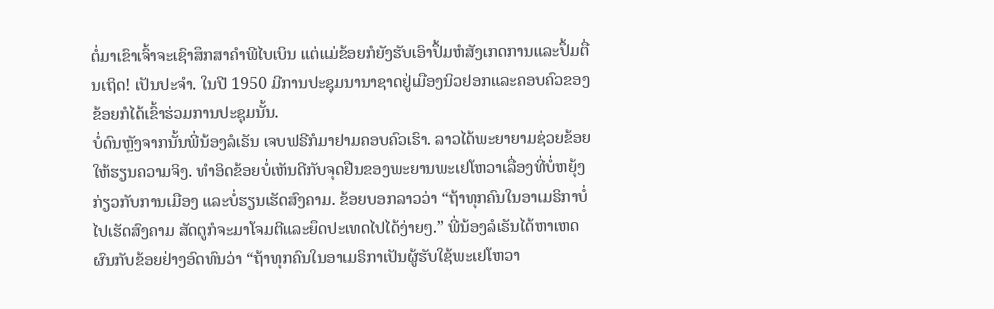ຕໍ່ມາເຂົາເຈົ້າຈະເຊົາສຶກສາຄຳພີໄບເບິນ ແຕ່ແມ່ຂ້ອຍກໍຍັງຮັບເອົາປຶ້ມຫໍສັງເກດການແລະປຶ້ມຕື່ນເຖິດ! ເປັນປະຈຳ. ໃນປີ 1950 ມີການປະຊຸມນານາຊາດຢູ່ເມືອງນິວຢອກແລະຄອບຄົວຂອງຂ້ອຍກໍໄດ້ເຂົ້າຮ່ວມການປະຊຸມນັ້ນ.
ບໍ່ດົນຫຼັງຈາກນັ້ນພີ່ນ້ອງລໍເຣັນ ເຈບຟຣີກໍມາຢາມຄອບຄົວເຮົາ. ລາວໄດ້ພະຍາຍາມຊ່ວຍຂ້ອຍໃຫ້ຮຽນຄວາມຈິງ. ທຳອິດຂ້ອຍບໍ່ເຫັນດີກັບຈຸດຢືນຂອງພະຍານພະເຢໂຫວາເລື່ອງທີ່ບໍ່ຫຍຸ້ງກ່ຽວກັບການເມືອງ ແລະບໍ່ຮຽນເຮັດສົງຄາມ. ຂ້ອຍບອກລາວວ່າ “ຖ້າທຸກຄົນໃນອາເມຣິກາບໍ່ໄປເຮັດສົງຄາມ ສັດຕູກໍຈະມາໂຈມຕີແລະຍຶດປະເທດໄປໄດ້ງ່າຍໆ.” ພີ່ນ້ອງລໍເຣັນໄດ້ຫາເຫດຜົນກັບຂ້ອຍຢ່າງອົດທົນວ່າ “ຖ້າທຸກຄົນໃນອາເມຣິກາເປັນຜູ້ຮັບໃຊ້ພະເຢໂຫວາ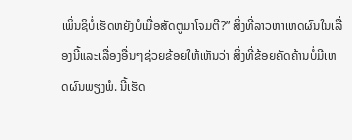ເພິ່ນຊິບໍ່ເຮັດຫຍັງບໍເມື່ອສັດຕູມາໂຈມຕີ?” ສິ່ງທີ່ລາວຫາເຫດຜົນໃນເລື່ອງນີ້ແລະເລື່ອງອື່ນໆຊ່ວຍຂ້ອຍໃຫ້ເຫັນວ່າ ສິ່ງທີ່ຂ້ອຍຄັດຄ້ານບໍ່ມີເຫດຜົນພຽງພໍ. ນີ້ເຮັດ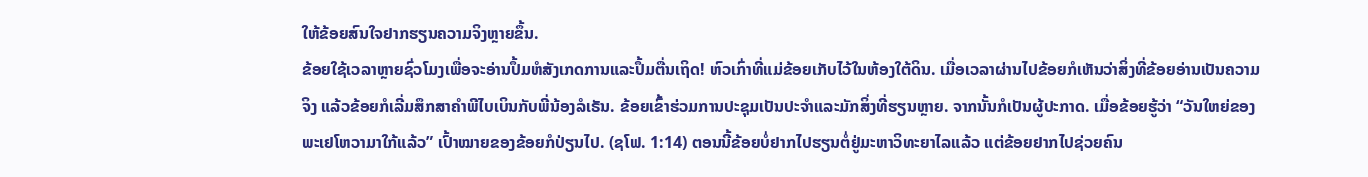ໃຫ້ຂ້ອຍສົນໃຈຢາກຮຽນຄວາມຈິງຫຼາຍຂຶ້ນ.
ຂ້ອຍໃຊ້ເວລາຫຼາຍຊົ່ວໂມງເພື່ອຈະອ່ານປຶ້ມຫໍສັງເກດການແລະປຶ້ມຕື່ນເຖິດ! ຫົວເກົ່າທີ່ແມ່ຂ້ອຍເກັບໄວ້ໃນຫ້ອງໃຕ້ດິນ. ເມື່ອເວລາຜ່ານໄປຂ້ອຍກໍເຫັນວ່າສິ່ງທີ່ຂ້ອຍອ່ານເປັນຄວາມຈິງ ແລ້ວຂ້ອຍກໍເລີ່ມສຶກສາຄຳພີໄບເບິນກັບພີ່ນ້ອງລໍເຣັນ. ຂ້ອຍເຂົ້າຮ່ວມການປະຊຸມເປັນປະຈຳແລະມັກສິ່ງທີ່ຮຽນຫຼາຍ. ຈາກນັ້ນກໍເປັນຜູ້ປະກາດ. ເມື່ອຂ້ອຍຮູ້ວ່າ “ວັນໃຫຍ່ຂອງພະເຢໂຫວາມາໃກ້ແລ້ວ” ເປົ້າໝາຍຂອງຂ້ອຍກໍປ່ຽນໄປ. (ຊໂຟ. 1:14) ຕອນນີ້ຂ້ອຍບໍ່ຢາກໄປຮຽນຕໍ່ຢູ່ມະຫາວິທະຍາໄລແລ້ວ ແຕ່ຂ້ອຍຢາກໄປຊ່ວຍຄົນ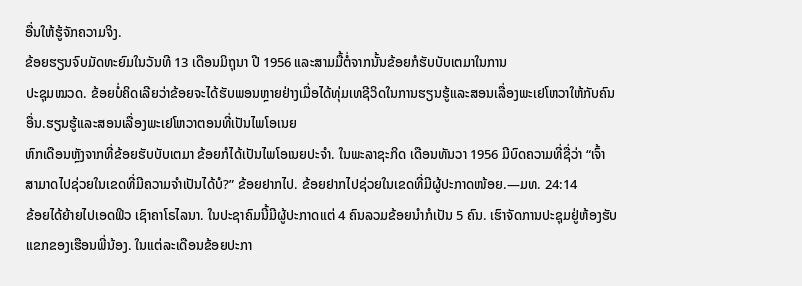ອື່ນໃຫ້ຮູ້ຈັກຄວາມຈິງ.
ຂ້ອຍຮຽນຈົບມັດທະຍົມໃນວັນທີ 13 ເດືອນມິຖຸນາ ປີ 1956 ແລະສາມມື້ຕໍ່ຈາກນັ້ນຂ້ອຍກໍຮັບບັບເຕມາໃນການ
ປະຊຸມໝວດ. ຂ້ອຍບໍ່ຄິດເລີຍວ່າຂ້ອຍຈະໄດ້ຮັບພອນຫຼາຍຢ່າງເມື່ອໄດ້ທຸ່ມເທຊີວິດໃນການຮຽນຮູ້ແລະສອນເລື່ອງພະເຢໂຫວາໃຫ້ກັບຄົນອື່ນ.ຮຽນຮູ້ແລະສອນເລື່ອງພະເຢໂຫວາຕອນທີ່ເປັນໄພໂອເນຍ
ຫົກເດືອນຫຼັງຈາກທີ່ຂ້ອຍຮັບບັບເຕມາ ຂ້ອຍກໍໄດ້ເປັນໄພໂອເນຍປະຈຳ. ໃນພະລາຊະກິດ ເດືອນທັນວາ 1956 ມີບົດຄວາມທີ່ຊື່ວ່າ “ເຈົ້າສາມາດໄປຊ່ວຍໃນເຂດທີ່ມີຄວາມຈຳເປັນໄດ້ບໍ?” ຂ້ອຍຢາກໄປ. ຂ້ອຍຢາກໄປຊ່ວຍໃນເຂດທີ່ມີຜູ້ປະກາດໜ້ອຍ.—ມທ. 24:14
ຂ້ອຍໄດ້ຍ້າຍໄປເອດຟິວ ເຊົາຄາໂຣໄລນາ. ໃນປະຊາຄົມນີ້ມີຜູ້ປະກາດແຕ່ 4 ຄົນລວມຂ້ອຍນຳກໍເປັນ 5 ຄົນ. ເຮົາຈັດການປະຊຸມຢູ່ຫ້ອງຮັບແຂກຂອງເຮືອນພີ່ນ້ອງ. ໃນແຕ່ລະເດືອນຂ້ອຍປະກາ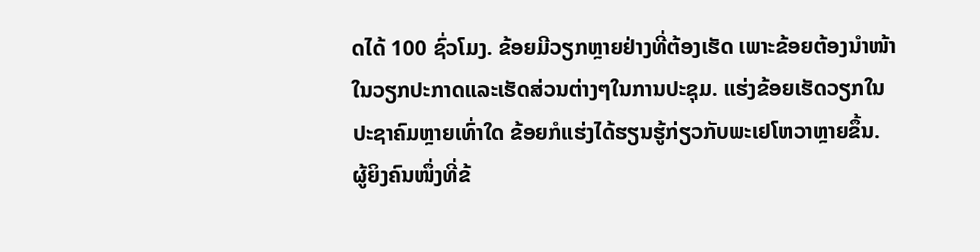ດໄດ້ 100 ຊົ່ວໂມງ. ຂ້ອຍມີວຽກຫຼາຍຢ່າງທີ່ຕ້ອງເຮັດ ເພາະຂ້ອຍຕ້ອງນຳໜ້າໃນວຽກປະກາດແລະເຮັດສ່ວນຕ່າງໆໃນການປະຊຸມ. ແຮ່ງຂ້ອຍເຮັດວຽກໃນປະຊາຄົມຫຼາຍເທົ່າໃດ ຂ້ອຍກໍແຮ່ງໄດ້ຮຽນຮູ້ກ່ຽວກັບພະເຢໂຫວາຫຼາຍຂຶ້ນ.
ຜູ້ຍິງຄົນໜຶ່ງທີ່ຂ້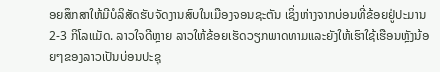ອຍສຶກສາໃຫ້ມີບໍລິສັດຮັບຈັດງານສົບໃນເມືອງຈອນຊະຕັນ ເຊິ່ງຫ່າງຈາກບ່ອນທີ່ຂ້ອຍຢູ່ປະມານ 2-3 ກິໂລແມັດ. ລາວໃຈດີຫຼາຍ ລາວໃຫ້ຂ້ອຍເຮັດວຽກພາດທາມແລະຍັງໃຫ້ເຮົາໃຊ້ເຮືອນຫຼັງນ້ອຍໆຂອງລາວເປັນບ່ອນປະຊຸ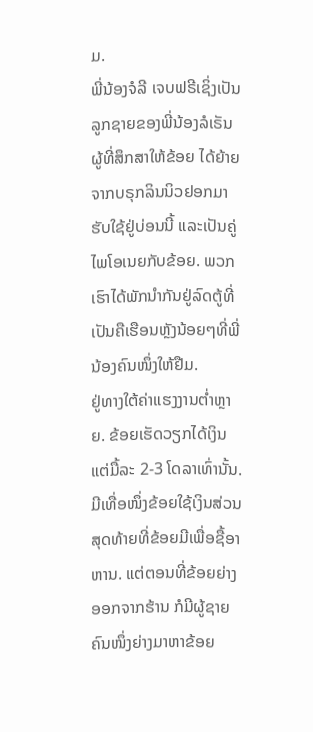ມ.
ພີ່ນ້ອງຈໍລີ ເຈບຟຣີເຊິ່ງເປັນລູກຊາຍຂອງພີ່ນ້ອງລໍເຣັນຜູ້ທີ່ສຶກສາໃຫ້ຂ້ອຍ ໄດ້ຍ້າຍຈາກບຣຸກລິນນິວຢອກມາຮັບໃຊ້ຢູ່ບ່ອນນີ້ ແລະເປັນຄູ່ໄພໂອເນຍກັບຂ້ອຍ. ພວກເຮົາໄດ້ພັກນຳກັນຢູ່ລົດຕູ້ທີ່ເປັນຄືເຮືອນຫຼັງນ້ອຍໆທີ່ພີ່ນ້ອງຄົນໜຶ່ງໃຫ້ຢືມ.
ຢູ່ທາງໃຕ້ຄ່າແຮງງານຕ່ຳຫຼາຍ. ຂ້ອຍເຮັດວຽກໄດ້ເງິນແຕ່ມື້ລະ 2-3 ໂດລາເທົ່ານັ້ນ. ມີເທື່ອໜຶ່ງຂ້ອຍໃຊ້ເງິນສ່ວນສຸດທ້າຍທີ່ຂ້ອຍມີເພື່ອຊື້ອາຫານ. ແຕ່ຕອນທີ່ຂ້ອຍຍ່າງອອກຈາກຮ້ານ ກໍມີຜູ້ຊາຍຄົນໜຶ່ງຍ່າງມາຫາຂ້ອຍ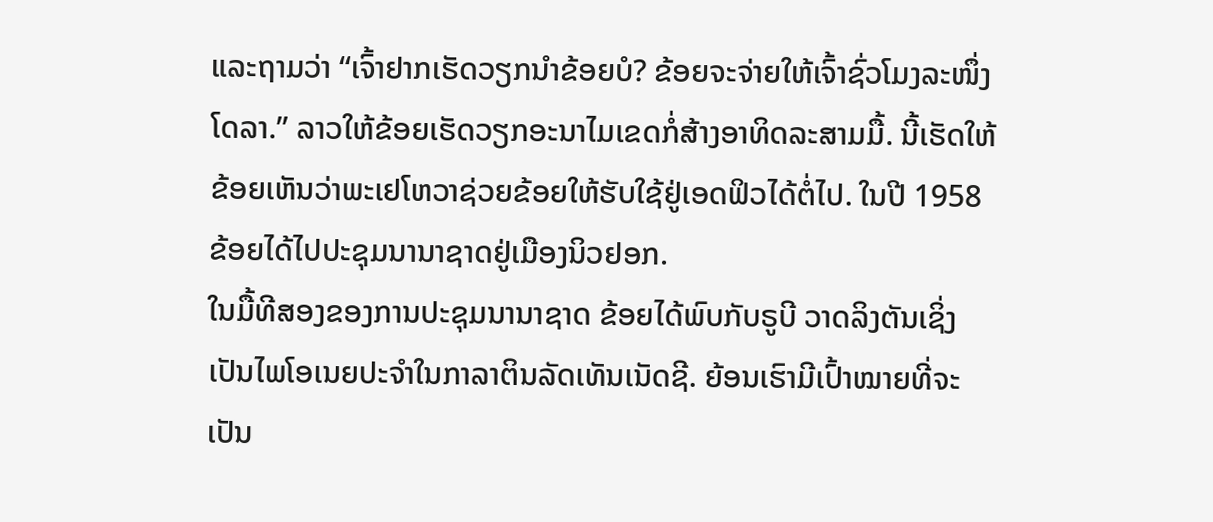ແລະຖາມວ່າ “ເຈົ້າຢາກເຮັດວຽກນຳຂ້ອຍບໍ? ຂ້ອຍຈະຈ່າຍໃຫ້ເຈົ້າຊົ່ວໂມງລະໜຶ່ງໂດລາ.” ລາວໃຫ້ຂ້ອຍເຮັດວຽກອະນາໄມເຂດກໍ່ສ້າງອາທິດລະສາມມື້. ນີ້ເຮັດໃຫ້ຂ້ອຍເຫັນວ່າພະເຢໂຫວາຊ່ວຍຂ້ອຍໃຫ້ຮັບໃຊ້ຢູ່ເອດຟິວໄດ້ຕໍ່ໄປ. ໃນປີ 1958 ຂ້ອຍໄດ້ໄປປະຊຸມນານາຊາດຢູ່ເມືອງນິວຢອກ.
ໃນມື້ທີສອງຂອງການປະຊຸມນານາຊາດ ຂ້ອຍໄດ້ພົບກັບຣູບີ ວາດລິງຕັນເຊິ່ງເປັນໄພໂອເນຍປະຈຳໃນກາລາຕິນລັດເທັນເນັດຊີ. ຍ້ອນເຮົາມີເປົ້າໝາຍທີ່ຈະເປັນ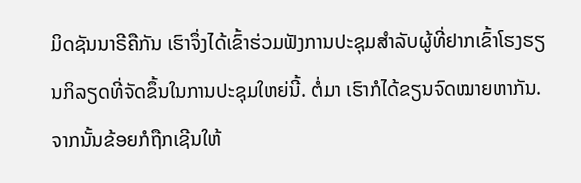ມິດຊັນນາຣີຄືກັນ ເຮົາຈຶ່ງໄດ້ເຂົ້າຮ່ວມຟັງການປະຊຸມສຳລັບຜູ້ທີ່ຢາກເຂົ້າໂຮງຮຽນກິລຽດທີ່ຈັດຂຶ້ນໃນການປະຊຸມໃຫຍ່ນີ້. ຕໍ່ມາ ເຮົາກໍໄດ້ຂຽນຈົດໝາຍຫາກັນ. ຈາກນັ້ນຂ້ອຍກໍຖືກເຊີນໃຫ້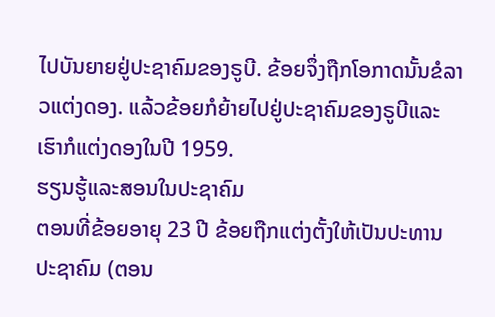ໄປບັນຍາຍຢູ່ປະຊາຄົມຂອງຣູບີ. ຂ້ອຍຈຶ່ງຖືກໂອກາດນັ້ນຂໍລາວແຕ່ງດອງ. ແລ້ວຂ້ອຍກໍຍ້າຍໄປຢູ່ປະຊາຄົມຂອງຣູບີແລະເຮົາກໍແຕ່ງດອງໃນປີ 1959.
ຮຽນຮູ້ແລະສອນໃນປະຊາຄົມ
ຕອນທີ່ຂ້ອຍອາຍຸ 23 ປີ ຂ້ອຍຖືກແຕ່ງຕັ້ງໃຫ້ເປັນປະທານປະຊາຄົມ (ຕອນ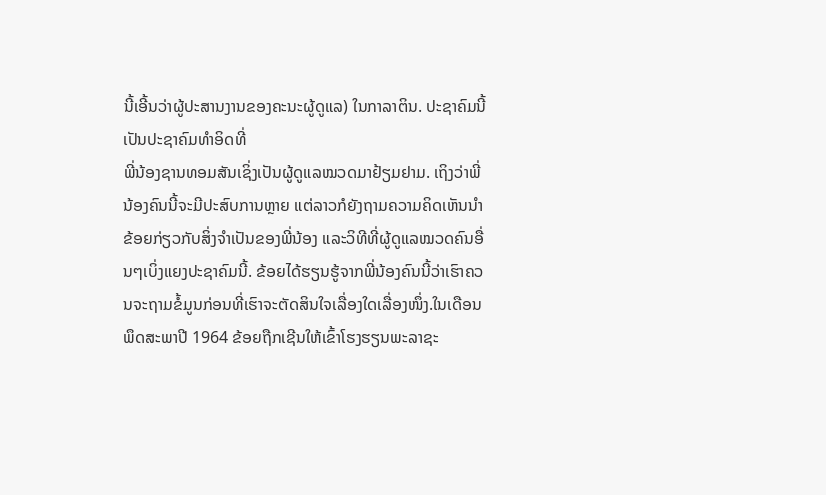ນີ້ເອີ້ນວ່າຜູ້ປະສານງານຂອງຄະນະຜູ້ດູແລ) ໃນກາລາຕິນ. ປະຊາຄົມນີ້ເປັນປະຊາຄົມທຳອິດທີ່
ພີ່ນ້ອງຊານທອມສັນເຊິ່ງເປັນຜູ້ດູແລໝວດມາຢ້ຽມຢາມ. ເຖິງວ່າພີ່ນ້ອງຄົນນີ້ຈະມີປະສົບການຫຼາຍ ແຕ່ລາວກໍຍັງຖາມຄວາມຄິດເຫັນນຳຂ້ອຍກ່ຽວກັບສິ່ງຈຳເປັນຂອງພີ່ນ້ອງ ແລະວິທີທີ່ຜູ້ດູແລໝວດຄົນອື່ນໆເບິ່ງແຍງປະຊາຄົມນີ້. ຂ້ອຍໄດ້ຮຽນຮູ້ຈາກພີ່ນ້ອງຄົນນີ້ວ່າເຮົາຄວນຈະຖາມຂໍ້ມູນກ່ອນທີ່ເຮົາຈະຕັດສິນໃຈເລື່ອງໃດເລື່ອງໜຶ່ງ.ໃນເດືອນພຶດສະພາປີ 1964 ຂ້ອຍຖືກເຊີນໃຫ້ເຂົ້າໂຮງຮຽນພະລາຊະ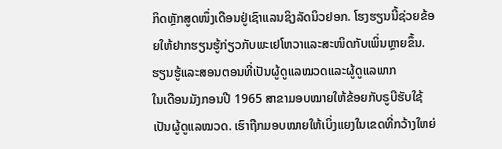ກິດຫຼັກສູດໜຶ່ງເດືອນຢູ່ເຊົາແລນຊິງລັດນິວຢອກ. ໂຮງຮຽນນີ້ຊ່ວຍຂ້ອຍໃຫ້ຢາກຮຽນຮູ້ກ່ຽວກັບພະເຢໂຫວາແລະສະໜິດກັບເພິ່ນຫຼາຍຂຶ້ນ.
ຮຽນຮູ້ແລະສອນຕອນທີ່ເປັນຜູ້ດູແລໝວດແລະຜູ້ດູແລພາກ
ໃນເດືອນມັງກອນປີ 1965 ສາຂາມອບໝາຍໃຫ້ຂ້ອຍກັບຣູບີຮັບໃຊ້ເປັນຜູ້ດູແລໝວດ. ເຮົາຖືກມອບໝາຍໃຫ້ເບິ່ງແຍງໃນເຂດທີ່ກວ້າງໃຫຍ່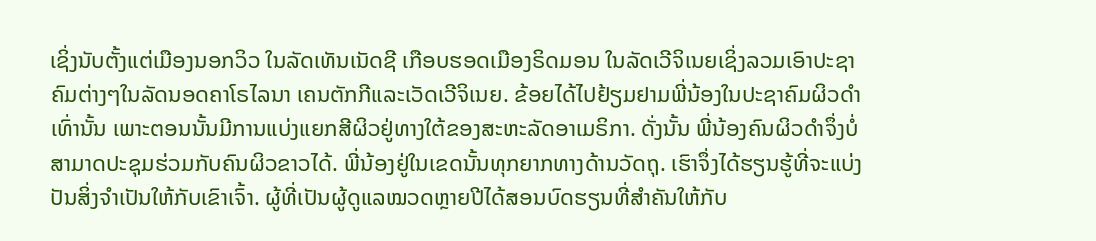ເຊິ່ງນັບຕັ້ງແຕ່ເມືອງນອກວິວ ໃນລັດເທັນເນັດຊີ ເກືອບຮອດເມືອງຣິດມອນ ໃນລັດເວີຈິເນຍເຊິ່ງລວມເອົາປະຊາຄົມຕ່າງໆໃນລັດນອດຄາໂຣໄລນາ ເຄນຕັກກີແລະເວັດເວີຈິເນຍ. ຂ້ອຍໄດ້ໄປຢ້ຽມຢາມພີ່ນ້ອງໃນປະຊາຄົມຜິວດຳເທົ່ານັ້ນ ເພາະຕອນນັ້ນມີການແບ່ງແຍກສີຜິວຢູ່ທາງໃຕ້ຂອງສະຫະລັດອາເມຣິກາ. ດັ່ງນັ້ນ ພີ່ນ້ອງຄົນຜິວດຳຈຶ່ງບໍ່ສາມາດປະຊຸມຮ່ວມກັບຄົນຜິວຂາວໄດ້. ພີ່ນ້ອງຢູ່ໃນເຂດນັ້ນທຸກຍາກທາງດ້ານວັດຖຸ. ເຮົາຈຶ່ງໄດ້ຮຽນຮູ້ທີ່ຈະແບ່ງປັນສິ່ງຈຳເປັນໃຫ້ກັບເຂົາເຈົ້າ. ຜູ້ທີ່ເປັນຜູ້ດູແລໝວດຫຼາຍປີໄດ້ສອນບົດຮຽນທີ່ສຳຄັນໃຫ້ກັບ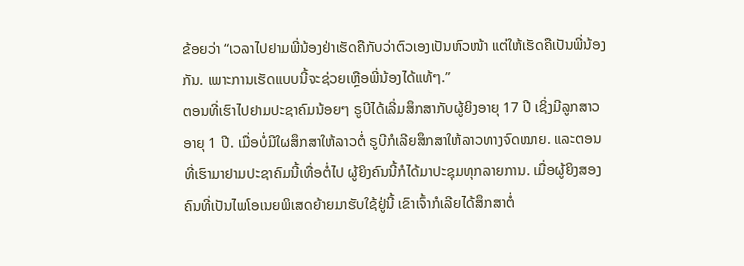ຂ້ອຍວ່າ “ເວລາໄປຢາມພີ່ນ້ອງຢ່າເຮັດຄືກັບວ່າຕົວເອງເປັນຫົວໜ້າ ແຕ່ໃຫ້ເຮັດຄືເປັນພີ່ນ້ອງກັນ. ເພາະການເຮັດແບບນີ້ຈະຊ່ວຍເຫຼືອພີ່ນ້ອງໄດ້ແທ້ໆ.”
ຕອນທີ່ເຮົາໄປຢາມປະຊາຄົມນ້ອຍໆ ຣູບີໄດ້ເລີ່ມສຶກສາກັບຜູ້ຍິງອາຍຸ 17 ປີ ເຊິ່ງມີລູກສາວອາຍຸ 1 ປີ. ເມື່ອບໍ່ມີໃຜສຶກສາໃຫ້ລາວຕໍ່ ຣູບີກໍເລີຍສຶກສາໃຫ້ລາວທາງຈົດໝາຍ. ແລະຕອນທີ່ເຮົາມາຢາມປະຊາຄົມນີ້ເທື່ອຕໍ່ໄປ ຜູ້ຍິງຄົນນີ້ກໍໄດ້ມາປະຊຸມທຸກລາຍການ. ເມື່ອຜູ້ຍິງສອງຄົນທີ່ເປັນໄພໂອເນຍພິເສດຍ້າຍມາຮັບໃຊ້ຢູ່ນີ້ ເຂົາເຈົ້າກໍເລີຍໄດ້ສຶກສາຕໍ່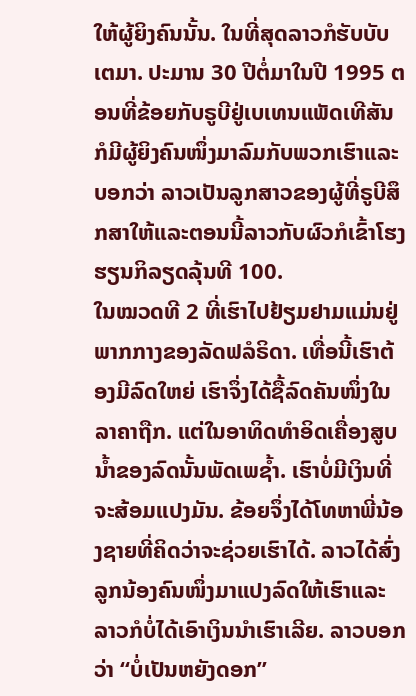ໃຫ້ຜູ້ຍິງຄົນນັ້ນ. ໃນທີ່ສຸດລາວກໍຮັບບັບເຕມາ. ປະມານ 30 ປີຕໍ່ມາໃນປີ 1995 ຕອນທີ່ຂ້ອຍກັບຣູບີຢູ່ເບເທນແພັດເທີສັນກໍມີຜູ້ຍິງຄົນໜຶ່ງມາລົມກັບພວກເຮົາແລະບອກວ່າ ລາວເປັນລູກສາວຂອງຜູ້ທີ່ຣູບີສຶກສາໃຫ້ແລະຕອນນີ້ລາວກັບຜົວກໍເຂົ້າໂຮງຮຽນກິລຽດລຸ້ນທີ 100.
ໃນໝວດທີ 2 ທີ່ເຮົາໄປຢ້ຽມຢາມແມ່ນຢູ່ພາກກາງຂອງລັດຟລໍຣິດາ. ເທື່ອນີ້ເຮົາຕ້ອງມີລົດໃຫຍ່ ເຮົາຈຶ່ງໄດ້ຊື້ລົດຄັນໜຶ່ງໃນລາຄາຖືກ. ແຕ່ໃນອາທິດທຳອິດເຄື່ອງສູບນ້ຳຂອງລົດນັ້ນພັດເພຊ້ຳ. ເຮົາບໍ່ມີເງິນທີ່ຈະສ້ອມແປງມັນ. ຂ້ອຍຈຶ່ງໄດ້ໂທຫາພີ່ນ້ອງຊາຍທີ່ຄິດວ່າຈະຊ່ວຍເຮົາໄດ້. ລາວໄດ້ສົ່ງລູກນ້ອງຄົນໜຶ່ງມາແປງລົດໃຫ້ເຮົາແລະລາວກໍບໍ່ໄດ້ເອົາເງິນນຳເຮົາເລີຍ. ລາວບອກວ່າ “ບໍ່ເປັນຫຍັງດອກ”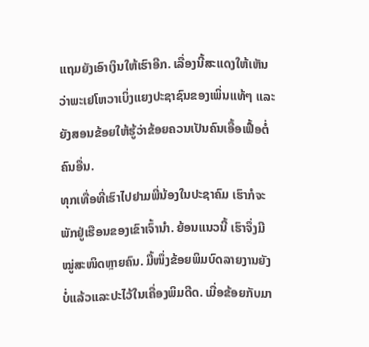ແຖມຍັງເອົາເງິນໃຫ້ເຮົາອີກ. ເລື່ອງນີ້ສະແດງໃຫ້ເຫັນວ່າພະເຢໂຫວາເບິ່ງແຍງປະຊາຊົນຂອງເພິ່ນແທ້ໆ ແລະຍັງສອນຂ້ອຍໃຫ້ຮູ້ວ່າຂ້ອຍຄວນເປັນຄົນເອື້ອເຟື້ອຕໍ່ຄົນອື່ນ.
ທຸກເທື່ອທີ່ເຮົາໄປຢາມພີ່ນ້ອງໃນປະຊາຄົມ ເຮົາກໍຈະພັກຢູ່ເຮືອນຂອງເຂົາເຈົ້ານຳ. ຍ້ອນແນວນີ້ ເຮົາຈຶ່ງມີໝູ່ສະໜິດຫຼາຍຄົນ. ມື້ໜຶ່ງຂ້ອຍພິມບົດລາຍງານຍັງບໍ່ແລ້ວແລະປະໄວ້ໃນເຄື່ອງພິມດີດ. ເມື່ອຂ້ອຍກັບມາ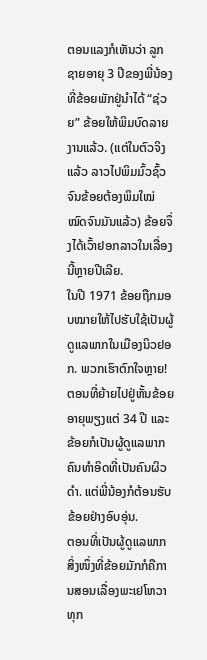ຕອນແລງກໍເຫັນວ່າ ລູກຊາຍອາຍຸ 3 ປີຂອງພີ່ນ້ອງທີ່ຂ້ອຍພັກຢູ່ນຳໄດ້ “ຊ່ວຍ” ຂ້ອຍໃຫ້ພິມບົດລາຍງານແລ້ວ. (ແຕ່ໃນຕົວຈິງແລ້ວ ລາວໄປພິມມົ້ວຊົ້ວຈົນຂ້ອຍຕ້ອງພິມໃໝ່ໝົດຈົນມັນແລ້ວ) ຂ້ອຍຈຶ່ງໄດ້ເວົ້າຢອກລາວໃນເລື່ອງນີ້ຫຼາຍປີເລີຍ.
ໃນປີ 1971 ຂ້ອຍຖືກມອບໝາຍໃຫ້ໄປຮັບໃຊ້ເປັນຜູ້ດູແລພາກໃນເມືອງນິວຢອກ. ພວກເຮົາຕົກໃຈຫຼາຍ! ຕອນທີ່ຍ້າຍໄປຢູ່ຫັ້ນຂ້ອຍອາຍຸພຽງແຕ່ 34 ປີ ແລະຂ້ອຍກໍເປັນຜູ້ດູແລພາກຄົນທຳອິດທີ່ເປັນຄົນຜິວດຳ. ແຕ່ພີ່ນ້ອງກໍຕ້ອນຮັບຂ້ອຍຢ່າງອົບອຸ່ນ.
ຕອນທີ່ເປັນຜູ້ດູແລພາກ ສິ່ງໜຶ່ງທີ່ຂ້ອຍມັກກໍຄືການສອນເລື່ອງພະເຢໂຫວາທຸກ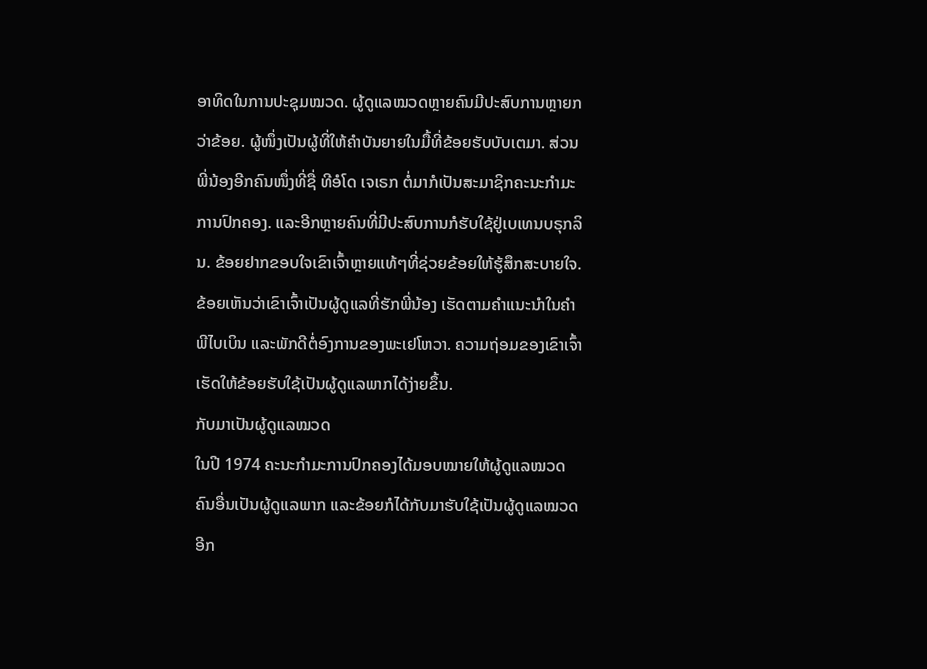ອາທິດໃນການປະຊຸມໝວດ. ຜູ້ດູແລໝວດຫຼາຍຄົນມີປະສົບການຫຼາຍກວ່າຂ້ອຍ. ຜູ້ໜຶ່ງເປັນຜູ້ທີ່ໃຫ້ຄຳບັນຍາຍໃນມື້ທີ່ຂ້ອຍຮັບບັບເຕມາ. ສ່ວນພີ່ນ້ອງອີກຄົນໜຶ່ງທີ່ຊື່ ທີອໍໂດ ເຈເຣກ ຕໍ່ມາກໍເປັນສະມາຊິກຄະນະກຳມະການປົກຄອງ. ແລະອີກຫຼາຍຄົນທີ່ມີປະສົບການກໍຮັບໃຊ້ຢູ່ເບເທນບຣຸກລິນ. ຂ້ອຍຢາກຂອບໃຈເຂົາເຈົ້າຫຼາຍແທ້ໆທີ່ຊ່ວຍຂ້ອຍໃຫ້ຮູ້ສຶກສະບາຍໃຈ. ຂ້ອຍເຫັນວ່າເຂົາເຈົ້າເປັນຜູ້ດູແລທີ່ຮັກພີ່ນ້ອງ ເຮັດຕາມຄຳແນະນຳໃນຄຳພີໄບເບິນ ແລະພັກດີຕໍ່ອົງການຂອງພະເຢໂຫວາ. ຄວາມຖ່ອມຂອງເຂົາເຈົ້າເຮັດໃຫ້ຂ້ອຍຮັບໃຊ້ເປັນຜູ້ດູແລພາກໄດ້ງ່າຍຂຶ້ນ.
ກັບມາເປັນຜູ້ດູແລໝວດ
ໃນປີ 1974 ຄະນະກຳມະການປົກຄອງໄດ້ມອບໝາຍໃຫ້ຜູ້ດູແລໝວດຄົນອື່ນເປັນຜູ້ດູແລພາກ ແລະຂ້ອຍກໍໄດ້ກັບມາຮັບໃຊ້ເປັນຜູ້ດູແລໝວດອີກ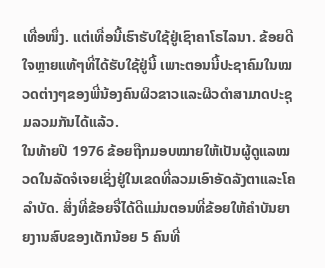ເທື່ອໜຶ່ງ. ແຕ່ເທື່ອນີ້ເຮົາຮັບໃຊ້ຢູ່ເຊົາຄາໂຣໄລນາ. ຂ້ອຍດີໃຈຫຼາຍແທ້ໆທີ່ໄດ້ຮັບໃຊ້ຢູ່ນີ້ ເພາະຕອນນີ້ປະຊາຄົມໃນໝວດຕ່າງໆຂອງພີ່ນ້ອງຄົນຜິວຂາວແລະຜິວດຳສາມາດປະຊຸມລວມກັນໄດ້ແລ້ວ.
ໃນທ້າຍປີ 1976 ຂ້ອຍຖືກມອບໝາຍໃຫ້ເປັນຜູ້ດູແລໝວດໃນລັດຈໍເຈຍເຊິ່ງຢູ່ໃນເຂດທີ່ລວມເອົາອັດລັງຕາແລະໂຄລຳບັດ. ສິ່ງທີ່ຂ້ອຍຈື່ໄດ້ດີແມ່ນຕອນທີ່ຂ້ອຍໃຫ້ຄຳບັນຍາຍງານສົບຂອງເດັກນ້ອຍ 5 ຄົນທີ່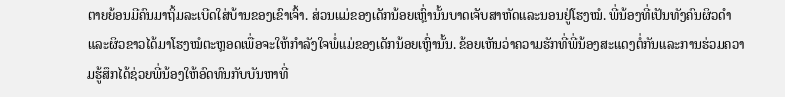ຕາຍຍ້ອນມີຄົນມາຖິ້ມລະເບີດໃສ່ບ້ານຂອງເຂົາເຈົ້າ. ສ່ວນແມ່ຂອງເດັກນ້ອຍເຫຼົ່ານັ້ນບາດເຈັບສາຫັດແລະນອນຢູ່ໂຮງໝໍ. ພີ່ນ້ອງທີ່ເປັນທັງຄົນຜິວດຳແລະຜິວຂາວໄດ້ມາໂຮງໝໍຕະຫຼອດເພື່ອຈະໃຫ້ກຳລັງໃຈພໍ່ແມ່ຂອງເດັກນ້ອຍເຫຼົ່ານັ້ນ. ຂ້ອຍເຫັນວ່າຄວາມຮັກທີ່ພີ່ນ້ອງສະແດງຕໍ່ກັນແລະການຮ່ວມຄວາມຮູ້ສຶກໄດ້ຊ່ວຍພີ່ນ້ອງໃຫ້ອົດທົນກັບບັນຫາທີ່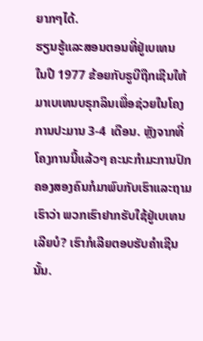ຍາກໆໄດ້.
ຮຽນຮູ້ແລະສອນຕອນທີ່ຢູ່ເບເທນ
ໃນປີ 1977 ຂ້ອຍກັບຣູບີຖືກເຊີນໃຫ້ມາເບເທນບຣຸກລິນເພື່ອຊ່ວຍໃນໂຄງການປະມານ 3-4 ເດືອນ. ຫຼັງຈາກທີ່ໂຄງການນີ້ແລ້ວໆ ຄະນະກຳມະການປົກຄອງສອງຄົນກໍມາພົບກັບເຮົາແລະຖາມເຮົາວ່າ ພວກເຮົາຢາກຮັບໃຊ້ຢູ່ເບເທນເລີຍບໍ? ເຮົາກໍເລີຍຕອບຮັບຄຳເຊີນນັ້ນ.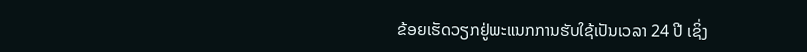ຂ້ອຍເຮັດວຽກຢູ່ພະແນກການຮັບໃຊ້ເປັນເວລາ 24 ປີ ເຊິ່ງ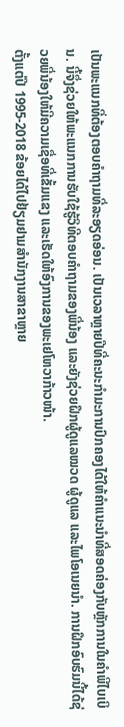ເປັນພະແນກທີ່ຕ້ອງຕອບຄຳຖາມທີ່ລະອຽດອ່ອນ. ເປັນເວລາຫຼາຍປີທີ່ຄະນະກຳມະການປົກຄອງໄດ້ໃຫ້ຄຳແນະນຳທີ່ສອດຄ່ອງກັບຫຼັກການໃນຄຳພີໄບເບິນ. ນີ້ຈຶ່ງຊ່ວຍໃຫ້ພະແນກການຮັບໃຊ້ຮູ້ວິທີຕອບຄຳຖາມຂອງພີ່ນ້ອງ ແລະຍັງຊ່ວຍຝຶກຜູ້ດູແລໝວດ ຜູ້ດູແລ ແລະໄພໂອເນຍນຳ. ການຝຶກອົບຮົມນີ້ໄດ້ຊ່ວຍພີ່ນ້ອງໃຫ້ມີຄວາມເຊື່ອທີ່ເຂັ້ມແຂງ ແລະເຮັດໃຫ້ອົງການຂອງພະເຢໂຫວາກ້າວໜ້າ.
ຕັ້ງແຕ່ປີ 1995-2018 ຂ້ອຍໄດ້ໄປຢ້ຽມຢາມສຳນັກງານສາຂາຫຼາຍ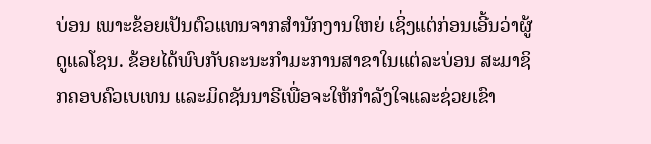ບ່ອນ ເພາະຂ້ອຍເປັນຕົວແທນຈາກສຳນັກງານໃຫຍ່ ເຊິ່ງແຕ່ກ່ອນເອີ້ນວ່າຜູ້ດູແລໂຊນ. ຂ້ອຍໄດ້ພົບກັບຄະນະກຳມະການສາຂາໃນແຕ່ລະບ່ອນ ສະມາຊິກຄອບຄົວເບເທນ ແລະມິດຊັນນາຣີເພື່ອຈະໃຫ້ກຳລັງໃຈແລະຊ່ວຍເຂົາ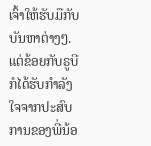ເຈົ້າໃຫ້ຮັບມືກັບບັນຫາຕ່າງໆ. ແຕ່ຂ້ອຍກັບຣູບີກໍໄດ້ຮັບກຳລັງໃຈຈາກປະສົບການຂອງພີ່ນ້ອ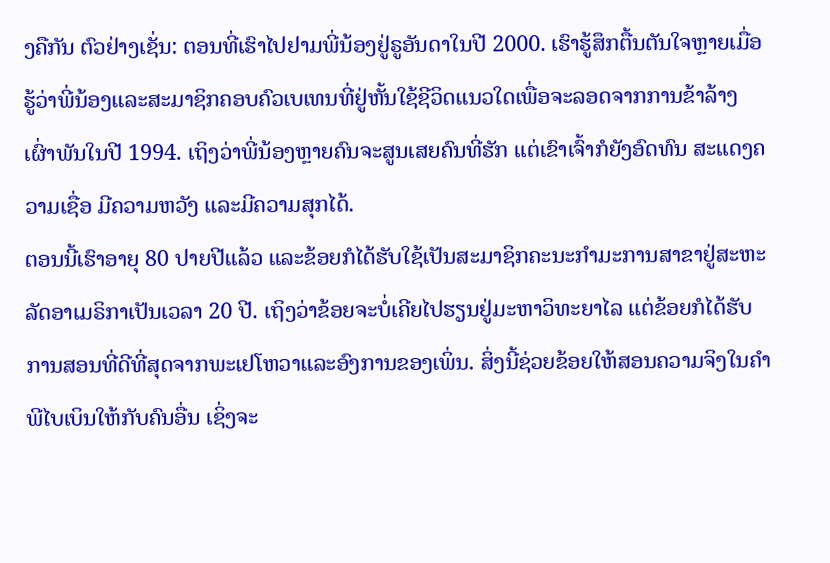ງຄືກັນ ຕົວຢ່າງເຊັ່ນ: ຕອນທີ່ເຮົາໄປຢາມພີ່ນ້ອງຢູ່ຣູອັນດາໃນປີ 2000. ເຮົາຮູ້ສຶກຕື້ນຕັນໃຈຫຼາຍເມື່ອຮູ້ວ່າພີ່ນ້ອງແລະສະມາຊິກຄອບຄົວເບເທນທີ່ຢູ່ຫັ້ນໃຊ້ຊີວິດແນວໃດເພື່ອຈະລອດຈາກການຂ້າລ້າງເຜົ່າພັນໃນປີ 1994. ເຖິງວ່າພີ່ນ້ອງຫຼາຍຄົນຈະສູນເສຍຄົນທີ່ຮັກ ແຕ່ເຂົາເຈົ້າກໍຍັງອົດທົນ ສະແດງຄວາມເຊື່ອ ມີຄວາມຫວັງ ແລະມີຄວາມສຸກໄດ້.
ຕອນນີ້ເຮົາອາຍຸ 80 ປາຍປີແລ້ວ ແລະຂ້ອຍກໍໄດ້ຮັບໃຊ້ເປັນສະມາຊິກຄະນະກຳມະການສາຂາຢູ່ສະຫະລັດອາເມຣິກາເປັນເວລາ 20 ປີ. ເຖິງວ່າຂ້ອຍຈະບໍ່ເຄີຍໄປຮຽນຢູ່ມະຫາວິທະຍາໄລ ແຕ່ຂ້ອຍກໍໄດ້ຮັບການສອນທີ່ດີທີ່ສຸດຈາກພະເຢໂຫວາແລະອົງການຂອງເພິ່ນ. ສິ່ງນີ້ຊ່ວຍຂ້ອຍໃຫ້ສອນຄວາມຈິງໃນຄຳພີໄບເບິນໃຫ້ກັບຄົນອື່ນ ເຊິ່ງຈະ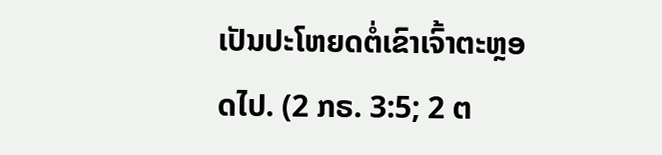ເປັນປະໂຫຍດຕໍ່ເຂົາເຈົ້າຕະຫຼອດໄປ. (2 ກຣ. 3:5; 2 ຕ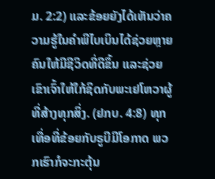ມ. 2:2) ແລະຂ້ອຍຍັງໄດ້ເຫັນວ່າຄວາມຮູ້ໃນຄຳພີໄບເບິນໄດ້ຊ່ວຍຫຼາຍຄົນໃຫ້ມີຊີວິດທີ່ດີຂຶ້ນ ແລະຊ່ວຍເຂົາເຈົ້າໃຫ້ໃກ້ຊິດກັບພະເຢໂຫວາຜູ້ທີ່ສ້າງທຸກສິ່ງ. (ຢກບ. 4:8) ທຸກເທື່ອທີ່ຂ້ອຍກັບຣູບີມີໂອກາດ ພວກເຮົາກໍຈະກະຕຸ້ນ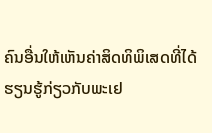ຄົນອື່ນໃຫ້ເຫັນຄ່າສິດທິພິເສດທີ່ໄດ້ຮຽນຮູ້ກ່ຽວກັບພະເຢ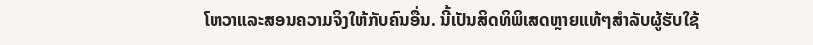ໂຫວາແລະສອນຄວາມຈິງໃຫ້ກັບຄົນອື່ນ. ນີ້ເປັນສິດທິພິເສດຫຼາຍແທ້ໆສຳລັບຜູ້ຮັບໃຊ້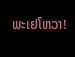ພະເຢໂຫວາ!